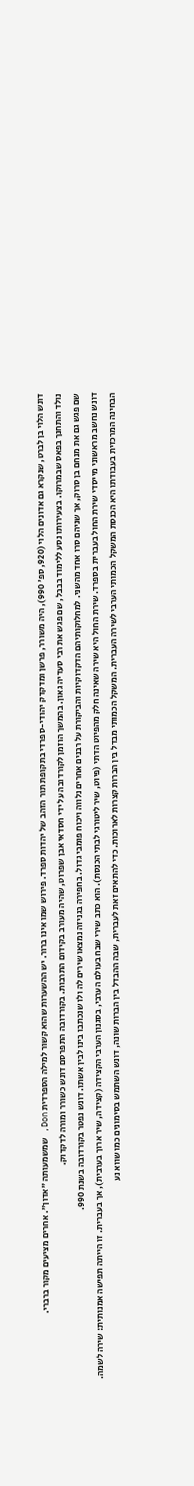דונש הלוי בן לברט, שנקרא גם אדונים הלוי (920, ספ' 990), היה משורר, פרשן ומדקדק יהודי-ספרדי בתקופת תור הזהב של יהדות ספרד. פירוש שמו אינו ברור. יש ההשערות שהוא קשור למילה הספרדית Don, שמשמעותה "אדון". אחרים מציעים מקור ברברי.
נולד והתחנך בפאס שבמרוקו. בצעירותו נסע ללימוד בבבל, שם פגש את רבי סעדיה גאון. בהמשך הוזמן לקורדובה על ידי חסדאי אבן שפרוט, שהיה מעורב בקידום התרבות. בקורדובה התפרסם דונש כשורר ומורה לדקדוק.
שם פגש גם את מנחם בן סרוק, אך שניהם סרו אחד מהשני. למחלוקותיהם הדקדוקיות והביקורת על רבנים אחרים נלווה ויכוח פומבי גדול. בחפירה בגניזה נמצאו שירים לה ולו שנכתבו בינו לבין אשתו. דונש נפטר בקורדובה בשנת 990.
דונש נחשב מראשוני מייסדי שירת החול בעברית בספרד. שירת החול היא שירה שאינה חלק מהפיוט הדתי (פיוט, שיר ליטורגי לבתי הכנסת). הוא כתב שירי שבח בעולם הערבי, בסגנון הערבי הקצידה (קצידה, שיר ארוך בערבית), אך בעברית. זו הייתה תפישה אמנותית: שירה לשמה.
הבחינה המרכזית בעבודתו היא הכנסת המשקל הכמותי הערבי לשירה העברית. המשקל הכמותי מבדל בין הברות קצרות לארוכות. כדי להתאים זאת לעברית, שבה ההבדל בין הברות שונה, דונש השתמש בסימונים כמו שווא נע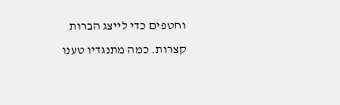וחטפים כדי לייצג הברות קצרות. כמה מתנגדיו טענו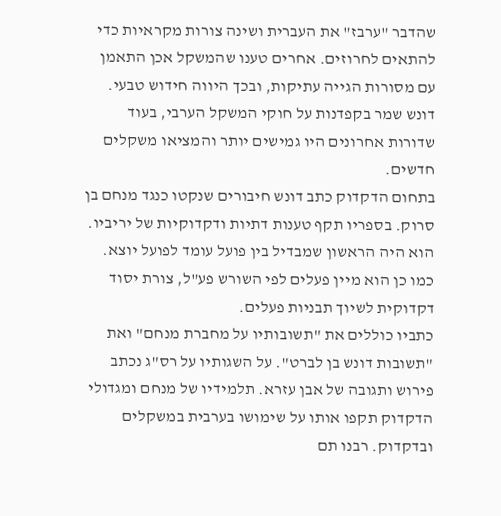שהדבר "ערבז" את העברית ושינה צורות מקראיות כדי להתאים לחרוזים. אחרים טענו שהמשקל אכן התאמן עם מסורות הגייה עתיקות, ובכך היווה חידוש טבעי.
דונש שמר בקפדנות על חוקי המשקל הערבי, בעוד שדורות אחרונים היו גמישים יותר והמציאו משקלים חדשים.
בתחום הדקדוק כתב דונש חיבורים שנקטו כנגד מנחם בן סרוק. בספריו תקף טענות דתיות ודקדוקיות של יריביו. הוא היה הראשון שמבדיל בין פועל עומד לפועל יוצא. כמו כן הוא מיין פעלים לפי השורש פע"ל, צורת יסוד דקדוקית לשיוך תבניות פעלים.
כתביו כוללים את "תשובותיו על מחברת מנחם" ואת "תשובות דונש בן לברט". על השגותיו על רס"ג נכתב פירוש ותגובה של אבן עזרא. תלמידיו של מנחם ומגדולי הדקדוק תקפו אותו על שימושו בערבית במשקלים ובדקדוק. רבנו תם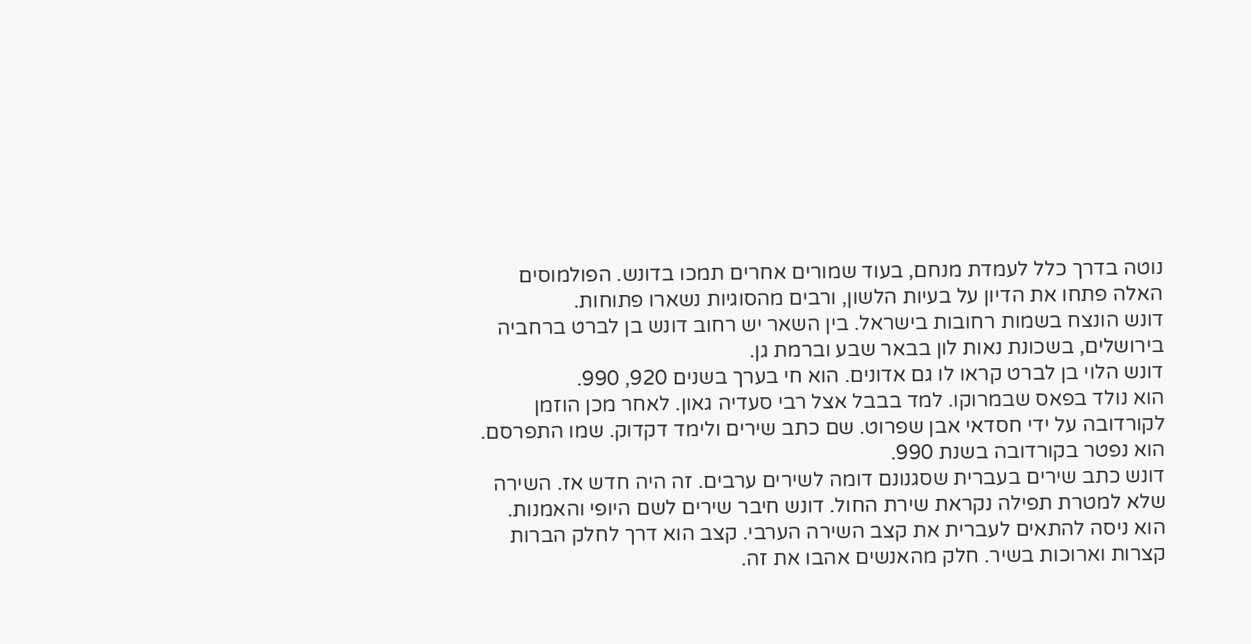נוטה בדרך כלל לעמדת מנחם, בעוד שמורים אחרים תמכו בדונש. הפולמוסים האלה פתחו את הדיון על בעיות הלשון, ורבים מהסוגיות נשארו פתוחות.
דונש הונצח בשמות רחובות בישראל. בין השאר יש רחוב דונש בן לברט ברחביה בירושלים, בשכונת נאות לון בבאר שבע וברמת גן.
דונש הלוי בן לברט קראו לו גם אדונים. הוא חי בערך בשנים 920, 990.
הוא נולד בפאס שבמרוקו. למד בבבל אצל רבי סעדיה גאון. לאחר מכן הוזמן לקורדובה על ידי חסדאי אבן שפרוט. שם כתב שירים ולימד דקדוק. שמו התפרסם. הוא נפטר בקורדובה בשנת 990.
דונש כתב שירים בעברית שסגנונם דומה לשירים ערבים. זה היה חדש אז. השירה שלא למטרת תפילה נקראת שירת החול. דונש חיבר שירים לשם היופי והאמנות.
הוא ניסה להתאים לעברית את קצב השירה הערבי. קצב הוא דרך לחלק הברות קצרות וארוכות בשיר. חלק מהאנשים אהבו את זה.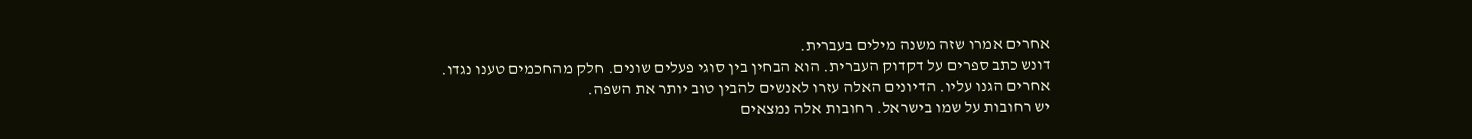אחרים אמרו שזה משנה מילים בעברית.
דונש כתב ספרים על דקדוק העברית. הוא הבחין בין סוגי פעלים שונים. חלק מהחכמים טענו נגדו. אחרים הגנו עליו. הדיונים האלה עזרו לאנשים להבין טוב יותר את השפה.
יש רחובות על שמו בישראל. רחובות אלה נמצאים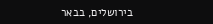בירושלים, בבאר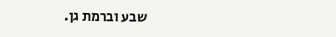שבע וברמת גן.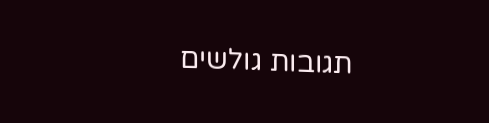תגובות גולשים